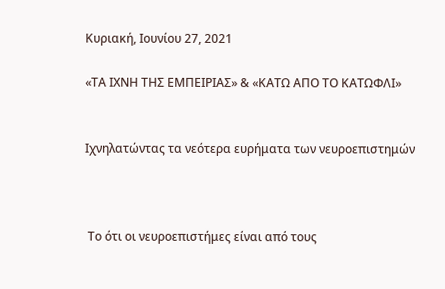Κυριακή, Ιουνίου 27, 2021

«ΤΑ ΙΧΝΗ ΤΗΣ ΕΜΠΕΙΡΙΑΣ» & «ΚΑΤΩ ΑΠΟ ΤΟ ΚΑΤΩΦΛΙ»


Ιχνηλατώντας τα νεότερα ευρήματα των νευροεπιστημών



 Το ότι οι νευροεπιστήμες είναι από τους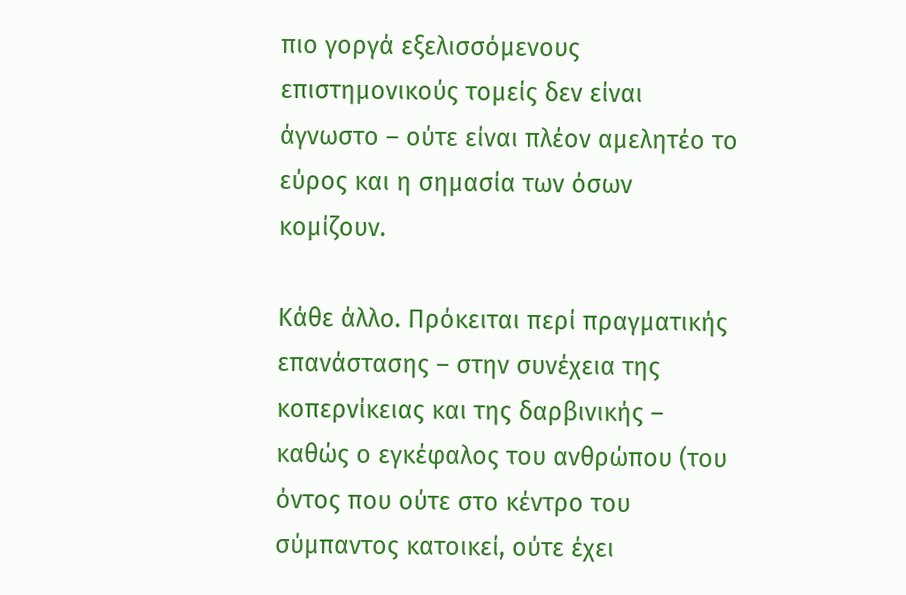πιο γοργά εξελισσόμενους επιστημονικούς τομείς δεν είναι άγνωστο – ούτε είναι πλέον αμελητέο το εύρος και η σημασία των όσων κομίζουν.

Κάθε άλλο. Πρόκειται περί πραγματικής επανάστασης – στην συνέχεια της κοπερνίκειας και της δαρβινικής – καθώς ο εγκέφαλος του ανθρώπου (του όντος που ούτε στο κέντρο του σύμπαντος κατοικεί, ούτε έχει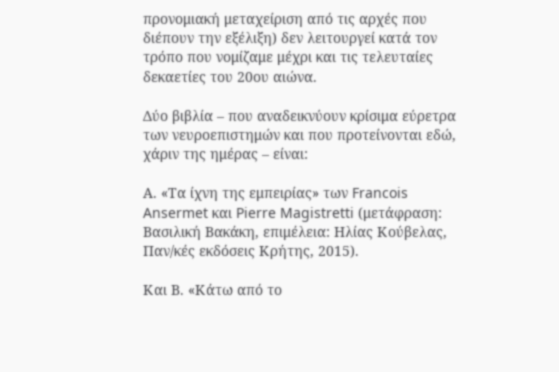προνομιακή μεταχείριση από τις αρχές που διέπουν την εξέλιξη) δεν λειτουργεί κατά τον τρόπο που νομίζαμε μέχρι και τις τελευταίες δεκαετίες του 20ου αιώνα.

Δύο βιβλία – που αναδεικνύουν κρίσιμα εύρετρα των νευροεπιστημών και που προτείνονται εδώ, χάριν της ημέρας – είναι:

Α. «Τα ίχνη της εμπειρίας» των Francois Ansermet και Pierre Magistretti (μετάφραση: Βασιλική Βακάκη, επιμέλεια: Ηλίας Κούβελας, Παν/κές εκδόσεις Κρήτης, 2015).

Και Β. «Κάτω από το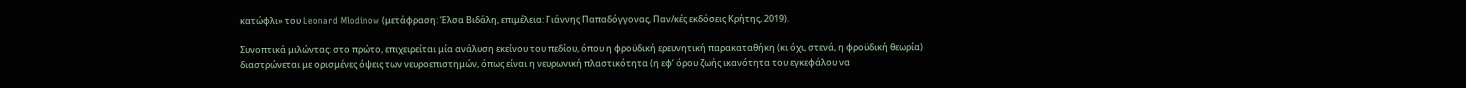κατώφλι» του Leonard Mlodinow (μετάφραση: Έλσα Βιδάλη, επιμέλεια: Γιάννης Παπαδόγγονας, Παν/κές εκδόσεις Κρήτης, 2019).

Συνοπτικά μιλώντας: στο πρώτο, επιχειρείται μία ανάλυση εκείνου του πεδίου, όπου η φροϋδική ερευνητική παρακαταθήκη (κι όχι, στενά, η φροϋδική θεωρία) διαστρώνεται με ορισμένες όψεις των νευροεπιστημών, όπως είναι η νευρωνική πλαστικότητα (η εφ’ όρου ζωής ικανότητα του εγκεφάλου να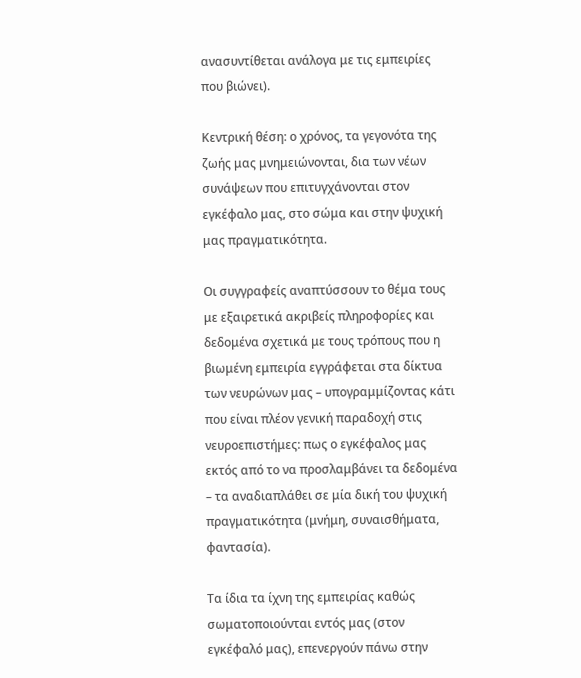ανασυντίθεται ανάλογα με τις εμπειρίες που βιώνει).

Κεντρική θέση: ο χρόνος, τα γεγονότα της ζωής μας μνημειώνονται, δια των νέων συνάψεων που επιτυγχάνονται στον εγκέφαλο μας, στο σώμα και στην ψυχική μας πραγματικότητα.

Οι συγγραφείς αναπτύσσουν το θέμα τους με εξαιρετικά ακριβείς πληροφορίες και δεδομένα σχετικά με τους τρόπους που η βιωμένη εμπειρία εγγράφεται στα δίκτυα των νευρώνων μας – υπογραμμίζοντας κάτι που είναι πλέον γενική παραδοχή στις νευροεπιστήμες: πως ο εγκέφαλος μας εκτός από το να προσλαμβάνει τα δεδομένα – τα αναδιαπλάθει σε μία δική του ψυχική πραγματικότητα (μνήμη, συναισθήματα, φαντασία).

Τα ίδια τα ίχνη της εμπειρίας καθώς σωματοποιούνται εντός μας (στον εγκέφαλό μας), επενεργούν πάνω στην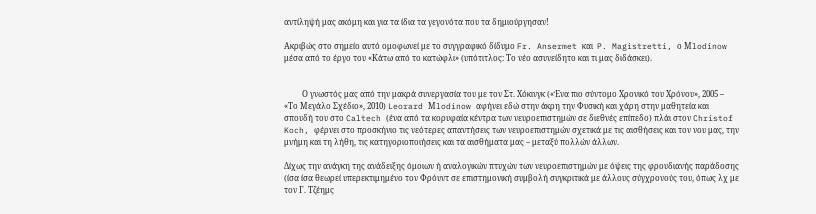αντίληψή μας ακόμη και για τα ίδια τα γεγονότα που τα δημιούργησαν!

Ακριβώς στο σημείο αυτό ομοφωνεί με το συγγραφικό δίδυμο Fr. Ansermet και  P. Magistretti, ο Μlodinow μέσα από το έργο του «Κάτω από το κατώφλι» (υπότιτλος: Το νέο ασυνείδητο και τι μας διδάσκει).


         Ο γνωστός μας από την μακρά συνεργασία του με τον Στ. Χόκινγκ («Ένα πιο σύντομο Χρονικό του Χρόνου», 2005 – «Το Μεγάλο Σχέδιο», 2010) Leorard Μlodinow αφήνει εδώ στην άκρη την Φυσική και χάρη στην μαθητεία και σπουδή του στο Caltech (ένα από τα κορυφαία κέντρα των νευροεπιστημών σε διεθνές επίπεδο) πλάι στον Christof  Koch, φέρνει στο προσκήνιο τις νεότερες απαντήσεις των νευροεπιστημών σχετικά με τις αισθήσεις και τον νου μας, την μνήμη και τη λήθη, τις κατηγοριοποιήσεις και τα αισθήματα μας – μεταξύ πολλών άλλων.

Δίχως την ανάγκη της ανάδειξης όμοιων ή αναλογικών πτυχών των νευροεπιστημών με όψεις της φρουδιανής παράδοσης (ίσα ίσα θεωρεί υπερεκτιμημένο τον Φρόυντ σε επιστημονική συμβολή συγκριτικά με άλλους σύγχρονούς του, όπως λχ με τον Γ. Τζέημς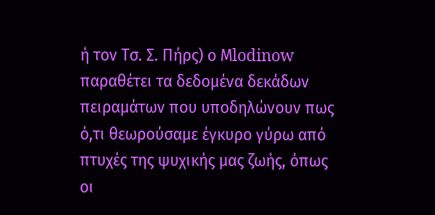ή τον Τσ. Σ. Πήρς) ο Μlodinow παραθέτει τα δεδομένα δεκάδων πειραμάτων που υποδηλώνουν πως ό,τι θεωρούσαμε έγκυρο γύρω από πτυχές της ψυχικής μας ζωής, όπως οι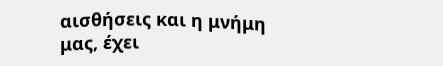αισθήσεις και η μνήμη μας, έχει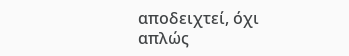αποδειχτεί, όχι απλώς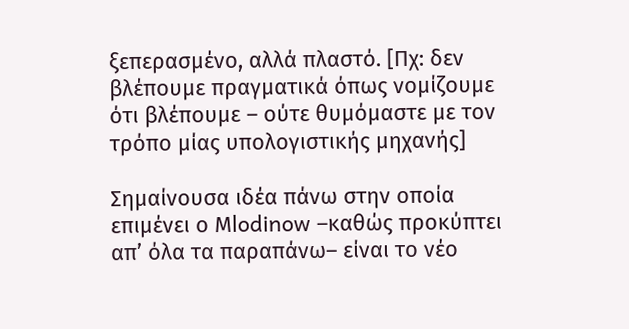ξεπερασμένο, αλλά πλαστό. [Πχ: δεν βλέπουμε πραγματικά όπως νομίζουμε ότι βλέπουμε – ούτε θυμόμαστε με τον τρόπο μίας υπολογιστικής μηχανής]

Σημαίνουσα ιδέα πάνω στην οποία επιμένει ο Μlodinow –καθώς προκύπτει απ’ όλα τα παραπάνω– είναι το νέο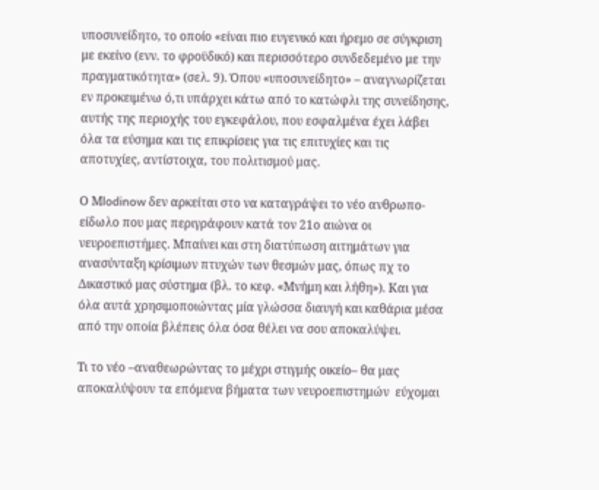υποσυνείδητο, το οποίο «είναι πιο ευγενικό και ήρεμο σε σύγκριση με εκείνο (ενν. το φροϋδικό) και περισσότερο συνδεδεμένο με την πραγματικότητα» (σελ. 9). Όπου «υποσυνείδητο» – αναγνωρίζεται εν προκειμένω ό,τι υπάρχει κάτω από το κατώφλι της συνείδησης, αυτής της περιοχής του εγκεφάλου, που εσφαλμένα έχει λάβει όλα τα εύσημα και τις επικρίσεις για τις επιτυχίες και τις αποτυχίες, αντίστοιχα, του πολιτισμού μας.

Ο Μlodinow δεν αρκείται στο να καταγράψει το νέο ανθρωπο-είδωλο που μας περιγράφουν κατά τον 21ο αιώνα οι νευροεπιστήμες. Μπαίνει και στη διατύπωση αιτημάτων για ανασύνταξη κρίσιμων πτυχών των θεσμών μας, όπως πχ το Δικαστικό μας σύστημα (βλ. το κεφ. «Μνήμη και λήθη»). Και για όλα αυτά χρησιμοποιώντας μία γλώσσα διαυγή και καθάρια μέσα από την οποία βλέπεις όλα όσα θέλει να σου αποκαλύψει.

Τι το νέο –αναθεωρώντας το μέχρι στιγμής οικείο– θα μας αποκαλύψουν τα επόμενα βήματα των νευροεπιστημών  εύχομαι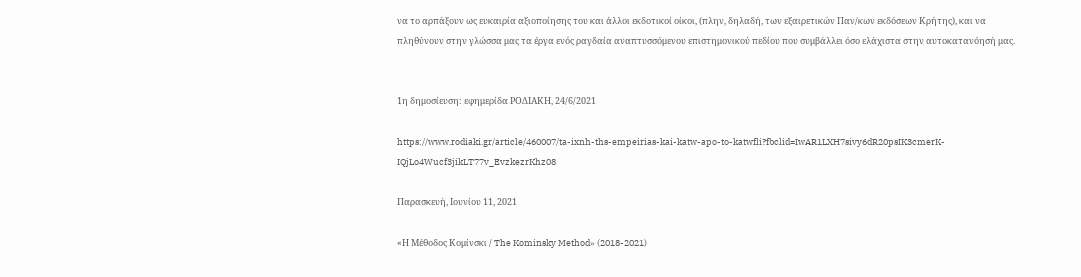να το αρπάξουν ως ευκαιρία αξιοποίησης του και άλλοι εκδοτικοί οίκοι, (πλην, δηλαδή, των εξαιρετικών Παν/κων εκδόσεων Κρήτης), και να πληθύνουν στην γλώσσα μας τα έργα ενός ραγδαία αναπτυσσόμενου επιστημονικού πεδίου που συμβάλλει όσο ελάχιστα στην αυτοκατανόησή μας.


1η δημοσίευση: εφημερίδα ΡΟΔΙΑΚΗ, 24/6/2021

https://www.rodiaki.gr/article/460007/ta-ixnh-ths-empeirias-kai-katw-apo-to-katwfli?fbclid=IwAR1LXH7sivy6dR20psIK3cmerK-IQjLo4Wucf3jikLT77v_EvzkezrKhz08

Παρασκευή, Ιουνίου 11, 2021

«Η Μέθοδος Κομίνσκι / The Kominsky Method» (2018-2021)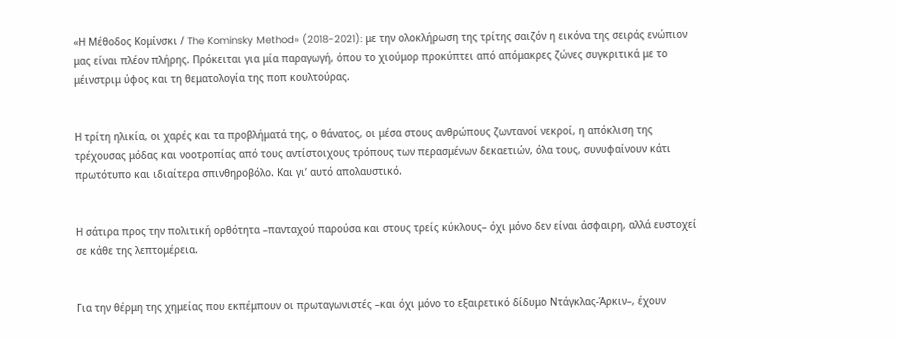«Η Μέθοδος Κομίνσκι / The Kominsky Method» (2018-2021): με την ολοκλήρωση της τρίτης σαιζόν η εικόνα της σειράς ενώπιον μας είναι πλέον πλήρης. Πρόκειται για μία παραγωγή, όπου το χιούμορ προκύπτει από απόμακρες ζώνες συγκριτικά με το μέινστριμ ύφος και τη θεματολογία της ποπ κουλτούρας.


Η τρίτη ηλικία, οι χαρές και τα προβλήματά της, ο θάνατος, οι μέσα στους ανθρώπους ζωντανοί νεκροί, η απόκλιση της τρέχουσας μόδας και νοοτροπίας από τους αντίστοιχους τρόπους των περασμένων δεκαετιών, όλα τους, συνυφαίνουν κάτι πρωτότυπο και ιδιαίτερα σπινθηροβόλο. Και γι’ αυτό απολαυστικό.


Η σάτιρα προς την πολιτική ορθότητα –πανταχού παρούσα και στους τρείς κύκλους– όχι μόνο δεν είναι άσφαιρη, αλλά ευστοχεί σε κάθε της λεπτομέρεια.


Για την θέρμη της χημείας που εκπέμπουν οι πρωταγωνιστές –και όχι μόνο το εξαιρετικό δίδυμο Ντάγκλας-Άρκιν–, έχουν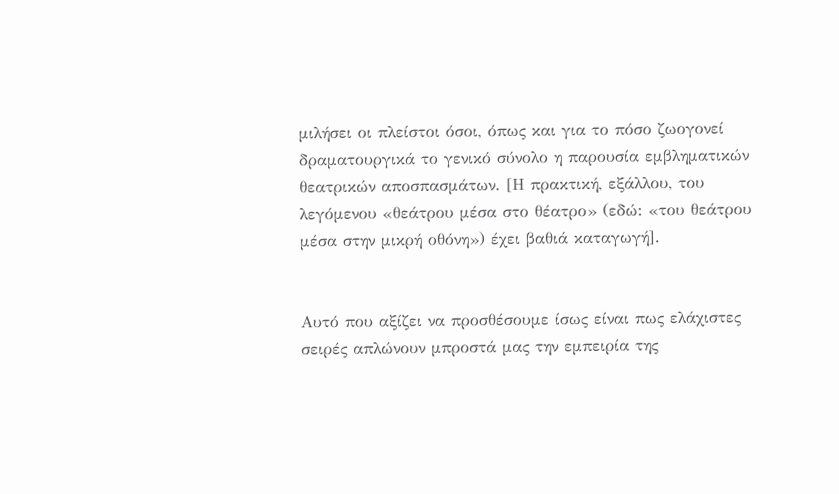μιλήσει οι πλείστοι όσοι, όπως και για το πόσο ζωογονεί δραματουργικά το γενικό σύνολο η παρουσία εμβληματικών θεατρικών αποσπασμάτων. [Η πρακτική, εξάλλου, του λεγόμενου «θεάτρου μέσα στο θέατρο» (εδώ: «του θεάτρου μέσα στην μικρή οθόνη») έχει βαθιά καταγωγή].


Αυτό που αξίζει να προσθέσουμε ίσως είναι πως ελάχιστες σειρές απλώνουν μπροστά μας την εμπειρία της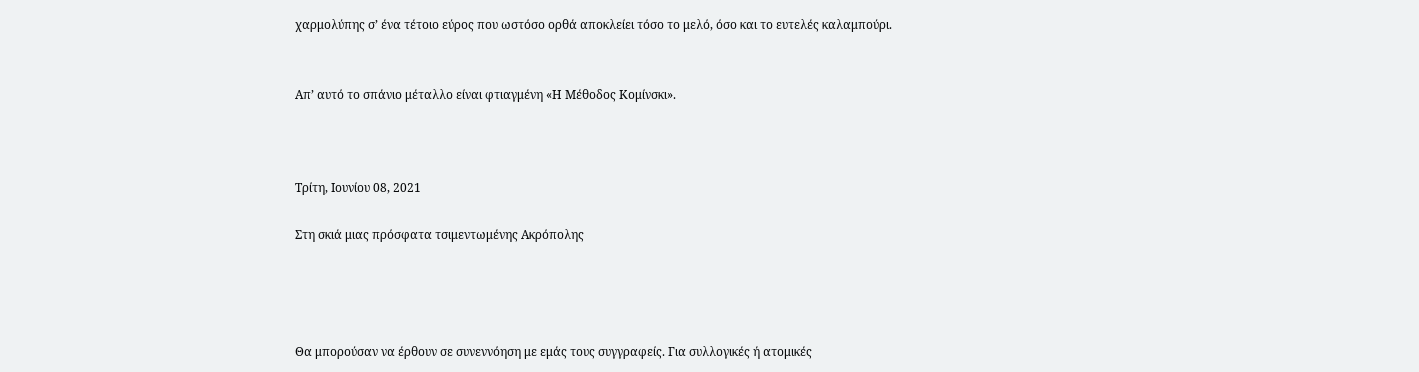χαρμολύπης σ’ ένα τέτοιο εύρος που ωστόσο ορθά αποκλείει τόσο το μελό, όσο και το ευτελές καλαμπούρι.


Απ’ αυτό το σπάνιο μέταλλο είναι φτιαγμένη «Η Μέθοδος Κομίνσκι».



Τρίτη, Ιουνίου 08, 2021

Στη σκιά μιας πρόσφατα τσιμεντωμένης Ακρόπολης




Θα μπορούσαν να έρθουν σε συνεννόηση με εμάς τους συγγραφείς. Για συλλογικές ή ατομικές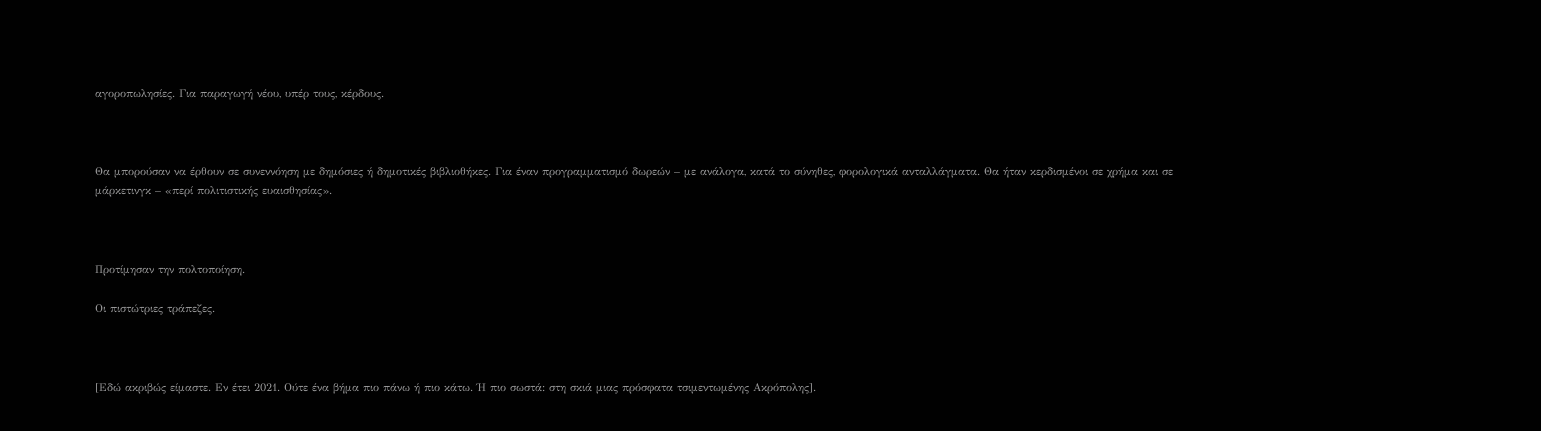αγοροπωλησίες. Για παραγωγή νέου, υπέρ τους, κέρδους.



Θα μπορούσαν να έρθουν σε συνεννόηση με δημόσιες ή δημοτικές βιβλιοθήκες. Για έναν προγραμματισμό δωρεών – με ανάλογα, κατά το σύνηθες, φορολογικά ανταλλάγματα. Θα ήταν κερδισμένοι σε χρήμα και σε μάρκετινγκ – «περί πολιτιστικής ευαισθησίας».



Προτίμησαν την πολτοποίηση.

Οι πιστώτριες τράπεζες.



[Εδώ ακριβώς είμαστε. Εν έτει 2021. Ούτε ένα βήμα πιο πάνω ή πιο κάτω. Ή πιο σωστά: στη σκιά μιας πρόσφατα τσιμεντωμένης Ακρόπολης].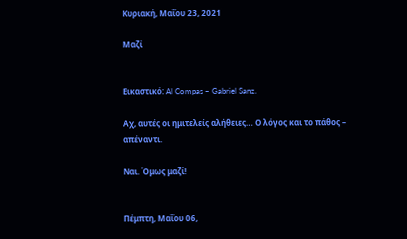Κυριακή, Μαΐου 23, 2021

Μαζί


Εικαστικό: Al Compas – Gabriel Sanz.

Αχ, αυτές οι ημιτελείς αλήθειες… Ο λόγος και το πάθος – απέναντι.

Ναι. Όμως μαζί!


Πέμπτη, Μαΐου 06,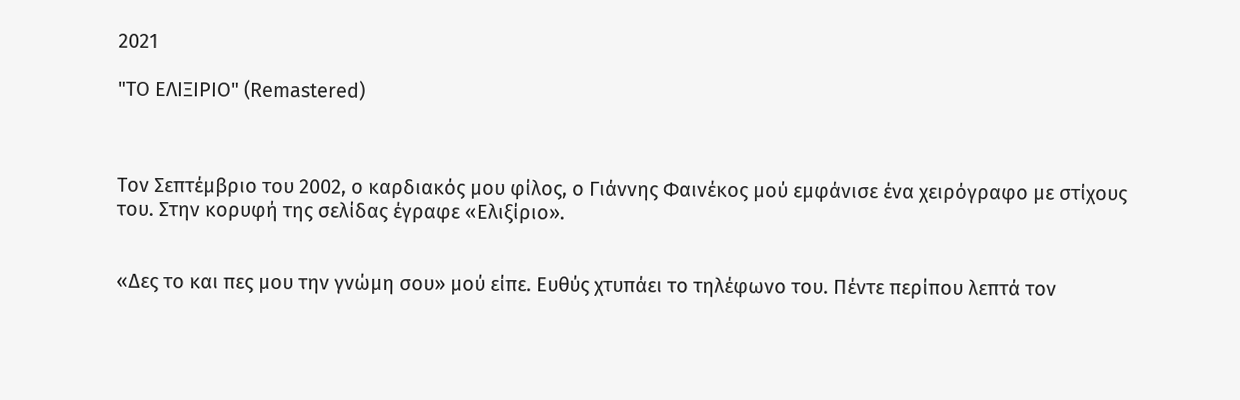2021

"ΤΟ ΕΛΙΞΙΡΙΟ" (Remastered)



Toν Σεπτέμβριο του 2002, ο καρδιακός μου φίλος, ο Γιάννης Φαινέκος μού εμφάνισε ένα χειρόγραφο με στίχους του. Στην κορυφή της σελίδας έγραφε «Ελιξίριο».


«Δες το και πες μου την γνώμη σου» μού είπε. Ευθύς χτυπάει το τηλέφωνο του. Πέντε περίπου λεπτά τον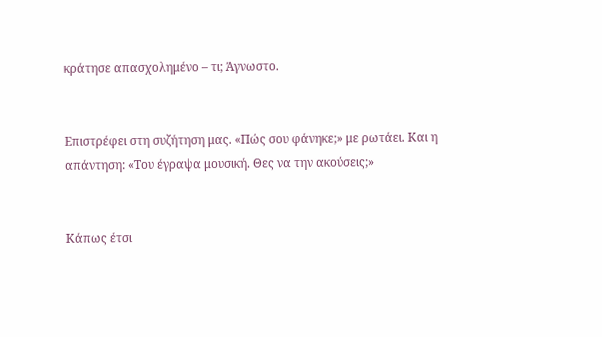κράτησε απασχολημένο – τι; Άγνωστο.


Επιστρέφει στη συζήτηση μας. «Πώς σου φάνηκε;» με ρωτάει. Και η απάντηση: «Του έγραψα μουσική. Θες να την ακούσεις;»


Κάπως έτσι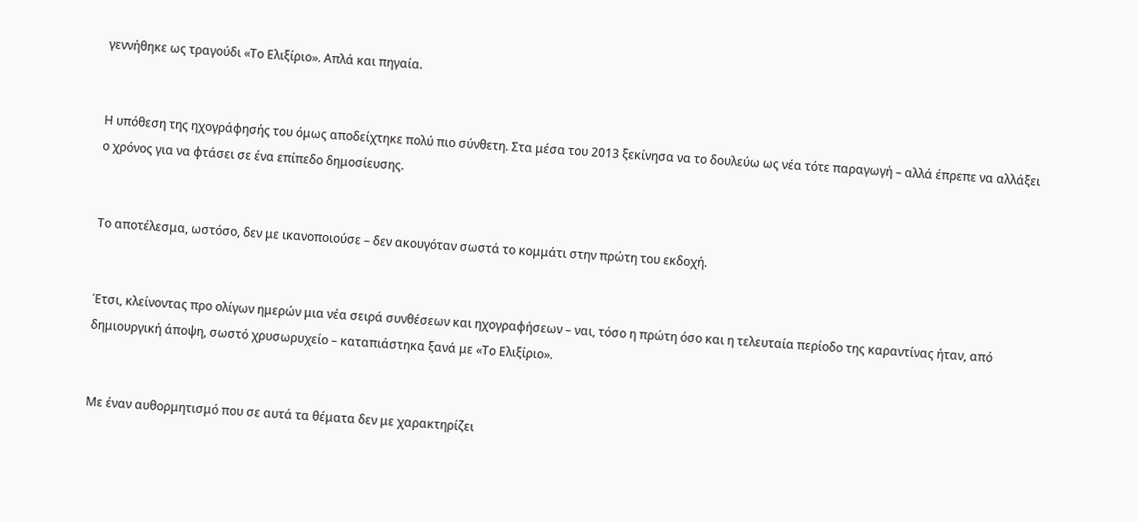γεννήθηκε ως τραγούδι «Το Ελιξίριο». Απλά και πηγαία.


Η υπόθεση της ηχογράφησής του όμως αποδείχτηκε πολύ πιο σύνθετη. Στα μέσα του 2013 ξεκίνησα να το δουλεύω ως νέα τότε παραγωγή – αλλά έπρεπε να αλλάξει ο χρόνος για να φτάσει σε ένα επίπεδο δημοσίευσης.


Το αποτέλεσμα, ωστόσο, δεν με ικανοποιούσε – δεν ακουγόταν σωστά το κομμάτι στην πρώτη του εκδοχή.


Έτσι, κλείνοντας προ ολίγων ημερών μια νέα σειρά συνθέσεων και ηχογραφήσεων – ναι, τόσο η πρώτη όσο και η τελευταία περίοδο της καραντίνας ήταν, από δημιουργική άποψη, σωστό χρυσωρυχείο – καταπιάστηκα ξανά με «Το Ελιξίριο».


Με έναν αυθορμητισμό που σε αυτά τα θέματα δεν με χαρακτηρίζει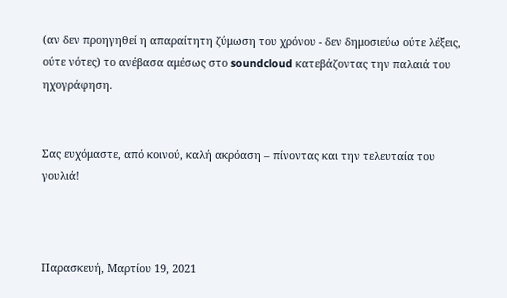(αν δεν προηγηθεί η απαραίτητη ζύμωση του χρόνου - δεν δημοσιεύω ούτε λέξεις, ούτε νότες) το ανέβασα αμέσως στο soundcloud κατεβάζοντας την παλαιά του ηχογράφηση.


Σας ευχόμαστε, από κοινού, καλή ακρόαση – πίνοντας και την τελευταία του γουλιά!



Παρασκευή, Μαρτίου 19, 2021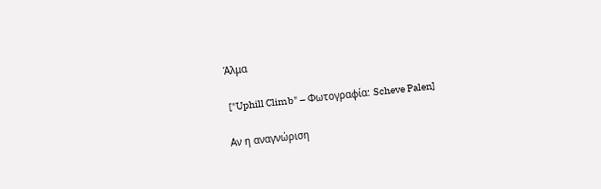Άλμα

 ["Uphill Climb" – Φωτογραφία: Scheve Palen]

Αν η αναγνώριση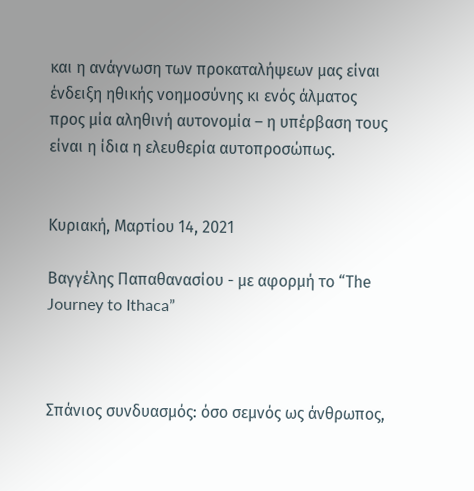και η ανάγνωση των προκαταλήψεων μας είναι ένδειξη ηθικής νοημοσύνης κι ενός άλματος προς μία αληθινή αυτονομία – η υπέρβαση τους είναι η ίδια η ελευθερία αυτοπροσώπως.


Κυριακή, Μαρτίου 14, 2021

Βαγγέλης Παπαθανασίου - με αφορμή το “Τhe Journey to Ithaca”



Σπάνιος συνδυασμός: όσο σεμνός ως άνθρωπος,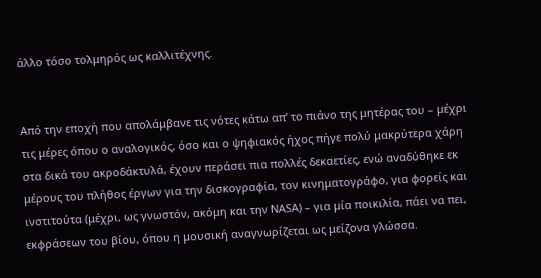άλλο τόσο τολμηρός ως καλλιτέχνης.


Από την εποχή που απολάμβανε τις νότες κάτω απ’ το πιάνο της μητέρας του – μέχρι τις μέρες όπου ο αναλογικός, όσο και ο ψηφιακός ήχος πήγε πολύ μακρύτερα χάρη στα δικά του ακροδάκτυλά, έχουν περάσει πια πολλές δεκαετίες, ενώ αναδύθηκε εκ μέρους του πλήθος έργων για την δισκογραφία, τον κινηματογράφο, για φορείς και ινστιτούτα (μέχρι, ως γνωστόν, ακόμη και την ΝΑSΑ) – για μία ποικιλία, πάει να πει, εκφράσεων του βίου, όπου η μουσική αναγνωρίζεται ως μείζονα γλώσσα.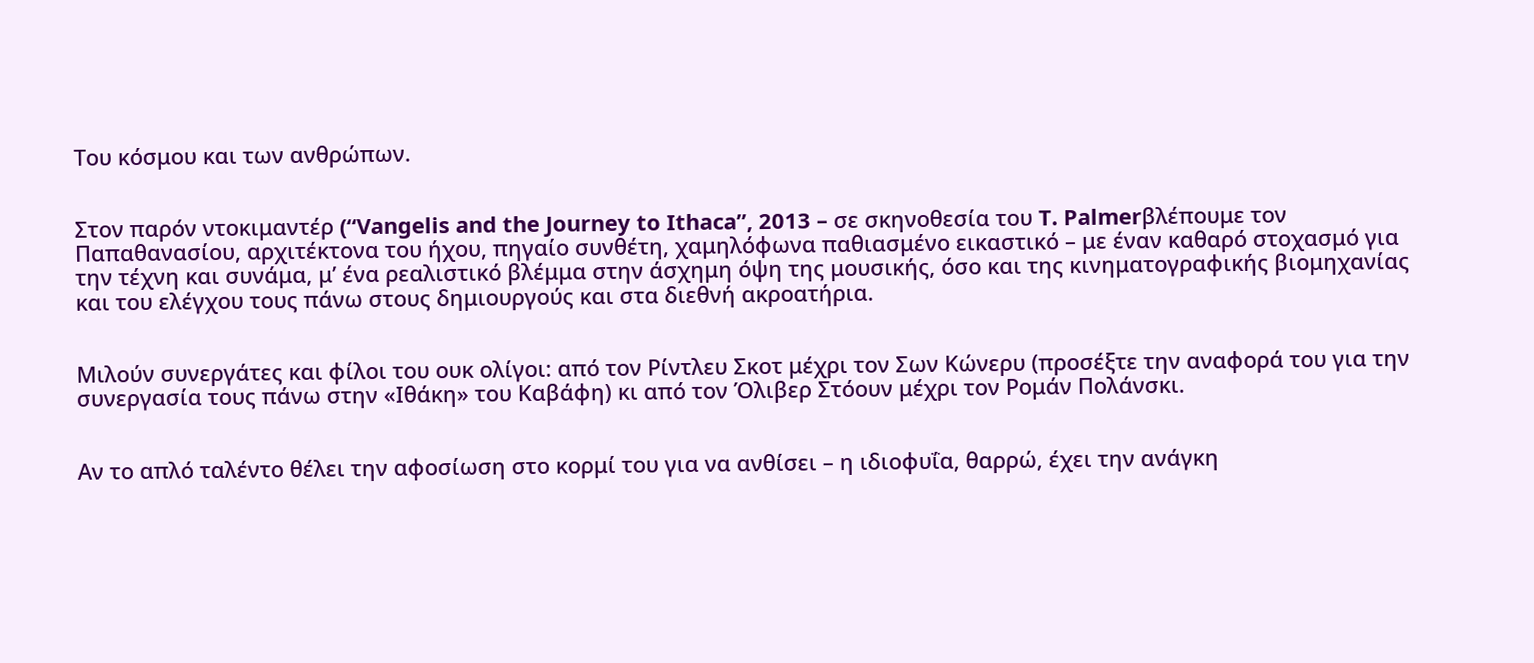Του κόσμoυ και των ανθρώπων.


Στον παρόν ντοκιμαντέρ (“Vangelis and the Journey to Ithaca”, 2013 – σε σκηνοθεσία του T. Palmerβλέπουμε τον Παπαθανασίου, αρχιτέκτονα του ήχου, πηγαίο συνθέτη, χαμηλόφωνα παθιασμένο εικαστικό – με έναν καθαρό στοχασμό για την τέχνη και συνάμα, μ’ ένα ρεαλιστικό βλέμμα στην άσχημη όψη της μουσικής, όσο και της κινηματογραφικής βιομηχανίας και του ελέγχου τους πάνω στους δημιουργούς και στα διεθνή ακροατήρια.


Μιλούν συνεργάτες και φίλοι του ουκ ολίγοι: από τον Ρίντλευ Σκοτ μέχρι τον Σων Κώνερυ (προσέξτε την αναφορά του για την συνεργασία τους πάνω στην «Ιθάκη» του Καβάφη) κι από τον Όλιβερ Στόουν μέχρι τον Ρομάν Πολάνσκι.


Αν το απλό ταλέντο θέλει την αφοσίωση στο κορμί του για να ανθίσει – η ιδιοφυΐα, θαρρώ, έχει την ανάγκη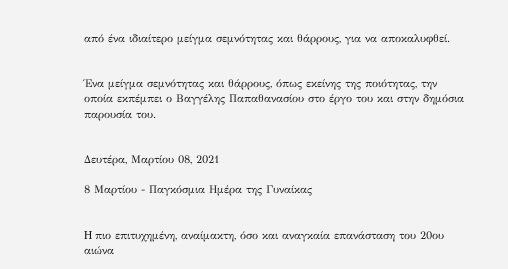από ένα ιδιαίτερο μείγμα σεμνότητας και θάρρους, για να αποκαλυφθεί.


Ένα μείγμα σεμνότητας και θάρρους, όπως εκείνης της ποιότητας, την οποία εκπέμπει ο Βαγγέλης Παπαθανασίου στο έργο του και στην δημόσια παρουσία του.


Δευτέρα, Μαρτίου 08, 2021

8 Μαρτίου - Παγκόσμια Ημέρα της Γυναίκας


H πιο επιτυχημένη, αναίμακτη, όσο και αναγκαία επανάσταση του 20ου αιώνα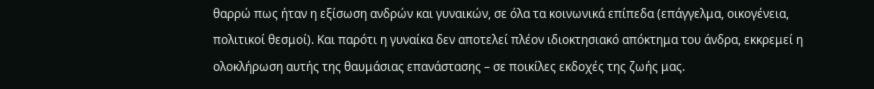θαρρώ πως ήταν η εξίσωση ανδρών και γυναικών, σε όλα τα κοινωνικά επίπεδα (επάγγελμα, οικογένεια, πολιτικοί θεσμοί). Και παρότι η γυναίκα δεν αποτελεί πλέον ιδιοκτησιακό απόκτημα του άνδρα, εκκρεμεί η ολοκλήρωση αυτής της θαυμάσιας επανάστασης – σε ποικίλες εκδοχές της ζωής μας.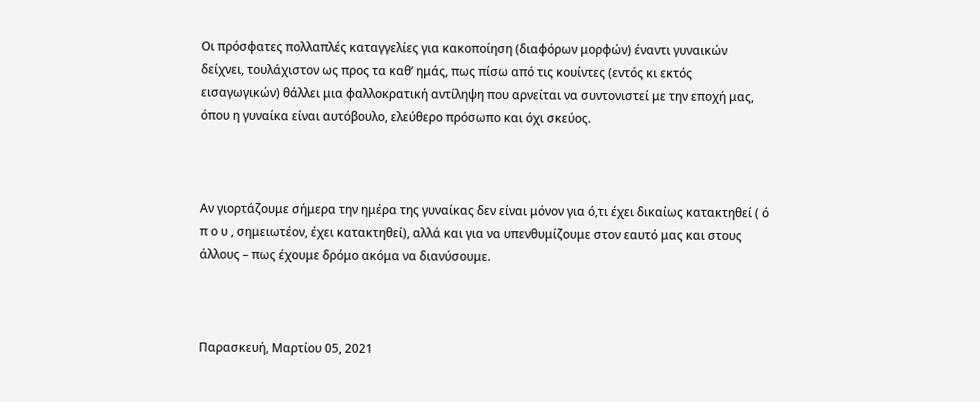Οι πρόσφατες πολλαπλές καταγγελίες για κακοποίηση (διαφόρων μορφών) έναντι γυναικών δείχνει, τουλάχιστον ως προς τα καθ’ ημάς, πως πίσω από τις κουίντες (εντός κι εκτός εισαγωγικών) θάλλει μια φαλλοκρατική αντίληψη που αρνείται να συντονιστεί με την εποχή μας, όπου η γυναίκα είναι αυτόβουλο, ελεύθερο πρόσωπο και όχι σκεύος.



Αν γιορτάζουμε σήμερα την ημέρα της γυναίκας δεν είναι μόνον για ό,τι έχει δικαίως κατακτηθεί ( ό π ο υ , σημειωτέον, έχει κατακτηθεί), αλλά και για να υπενθυμίζουμε στον εαυτό μας και στους άλλους – πως έχουμε δρόμο ακόμα να διανύσουμε.



Παρασκευή, Μαρτίου 05, 2021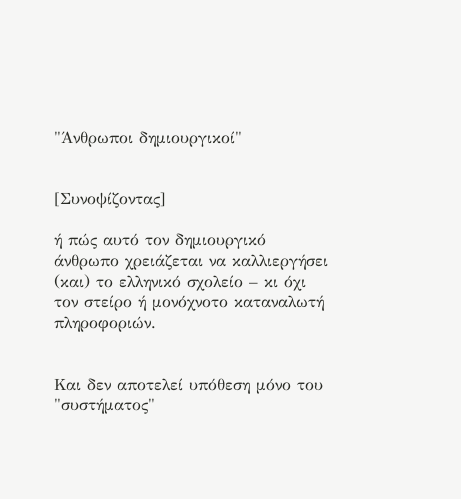"Άνθρωποι δημιουργικοί"


[Συνοψίζοντας]

ή πώς αυτό τον δημιουργικό άνθρωπο χρειάζεται να καλλιεργήσει (και) το ελληνικό σχολείο – κι όχι τον στείρο ή μονόχνοτο καταναλωτή πληροφοριών.


Και δεν αποτελεί υπόθεση μόνο του "συστήματος"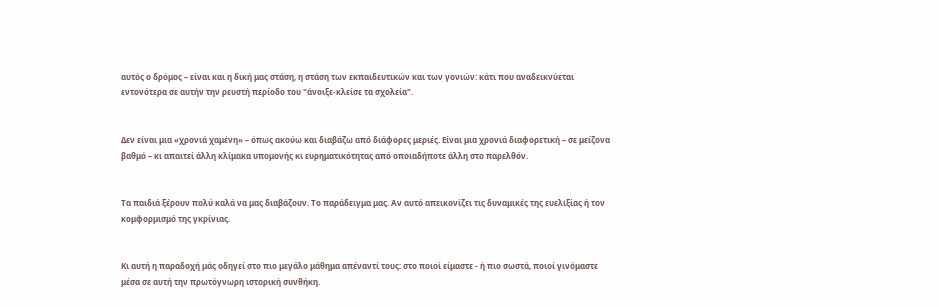αυτός ο δρόμος – είναι και η δική μας στάση, η στάση των εκπαιδευτικών και των γονιών: κάτι που αναδεικνύεται εντονότερα σε αυτήν την ρευστή περίοδο του "άνοιξε-κλείσε τα σχολεία".


Δεν είναι μια «χρονιά χαμένη» – όπως ακούω και διαβάζω από διάφορες μεριές. Είναι μια χρονιά διαφορετική – σε μείζονα βαθμό – κι απαιτεί άλλη κλίμακα υπομονής κι ευρηματικότητας από οποιαδήποτε άλλη στο παρελθόν.


Τα παιδιά ξέρουν πολύ καλά να μας διαβάζουν. Το παράδειγμα μας. Αν αυτό απεικονίζει τις δυναμικές της ευελιξίας ή τον κομφορμισμό της γκρίνιας.


Κι αυτή η παραδοχή μάς οδηγεί στο πιο μεγάλο μάθημα απέναντί τους: στο ποιοί είμαστε - ή πιο σωστά, ποιοί γινόμαστε μέσα σε αυτή την πρωτόγνωρη ιστορική συνθήκη.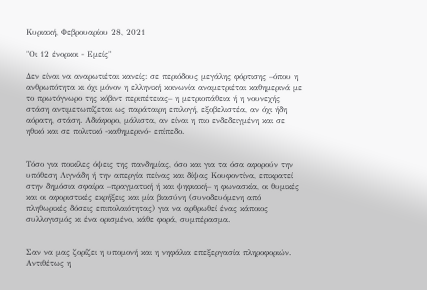Κυριακή, Φεβρουαρίου 28, 2021

"Οι 12 ένορκοι - Εμείς"

Δεν είναι να αναρωτιέται κανείς: σε περιόδους μεγάλης φόρτισης –όπου η ανθρωπότητα κι όχι μόνον η ελληνική κοινωνία αναμετριέται καθημερινά με το πρωτόγνωρο της κόβιντ περιπέτειας– η μετριοπάθεια ή η νουνεχής στάση αντιμετωπίζεται ως παράταιρη επιλογή, εξοβελιστέα, αν όχι ήδη αόρατη, στάση. Αδιάφορο, μάλιστα, αν είναι η πιο ενδεδειγμένη και σε ηθικό και σε πολιτικό -καθημερινό- επίπεδο.


Τόσο για ποικίλες όψεις της πανδημίας, όσο και για τα όσα αφορούν την υπόθεση Λιγνάδη ή την απεργία πείνας και δίψας Κουφοντίνα, επικρατεί στην δημόσια σφαίρα –πραγματική ή και ψηφιακή– η φωνασκία, οι θυμικές και οι αφοριστικές εκρήξεις και μία βιασύνη (συνοδευόμενη από πληθωρικές δόσεις επιπολαιότητας) για να αρθρωθεί ένας κάποιος συλλογισμός κι ένα ορισμένο, κάθε φορά, συμπέρασμα.


Σαν να μας ζορίζει η υπομονή και η νηφάλια επεξεργασία πληροφοριών. Αντιθέτως η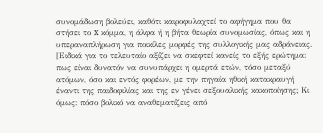συνομάδωση βολεύει, καθότι καιροφυλαχτεί το αφήγημα που θα στήσει το x κόμμα, η άλφα ή η βήτα θεωρία συνομωσίας, όπως και η υπεραναπλήρωση για ποικίλες μορφές της συλλογικής μας αδράνειας. [Ειδικά για το τελευταίο αξίζει να σκεφτεί κανείς το εξής ερώτημα: πως είναι δυνατόν να συνυπάρχει η ομερτά ετών, τόσο μεταξύ ατόμων, όσο και εντός φορέων, με την πηγαία ηθική κατακραυγή έναντι της παιδοφιλίας και της εν γένει σεξουαλικής κακοποίησης; Κι όμως: πόσο βολικό να αναθεματίζεις από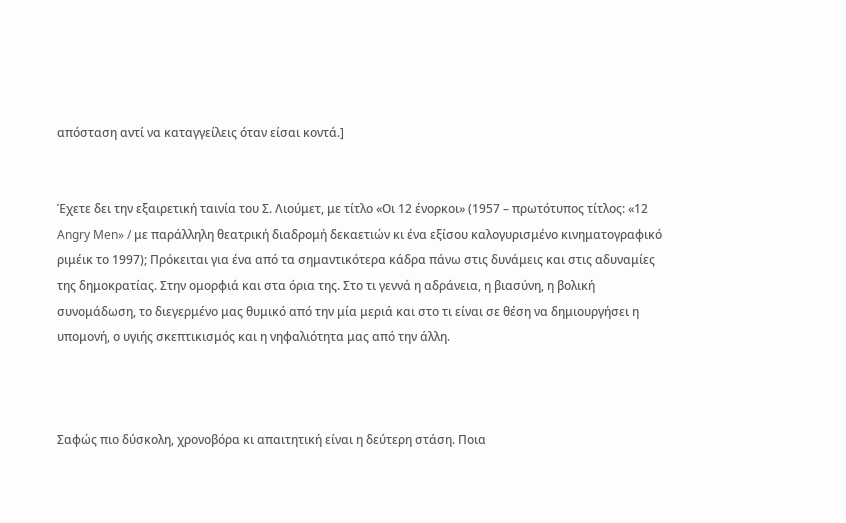απόσταση αντί να καταγγείλεις όταν είσαι κοντά.]


Έχετε δει την εξαιρετική ταινία του Σ. Λιούμετ, με τίτλο «Οι 12 ένορκοι» (1957 – πρωτότυπος τίτλος: «12 Angry Men» / με παράλληλη θεατρική διαδρομή δεκαετιών κι ένα εξίσου καλογυρισμένο κινηματογραφικό ριμέικ το 1997); Πρόκειται για ένα από τα σημαντικότερα κάδρα πάνω στις δυνάμεις και στις αδυναμίες της δημοκρατίας. Στην ομορφιά και στα όρια της. Στο τι γεννά η αδράνεια, η βιασύνη, η βολική συνομάδωση, το διεγερμένο μας θυμικό από την μία μεριά και στο τι είναι σε θέση να δημιουργήσει η υπομονή, ο υγιής σκεπτικισμός και η νηφαλιότητα μας από την άλλη.



Σαφώς πιο δύσκολη, χρονοβόρα κι απαιτητική είναι η δεύτερη στάση. Ποια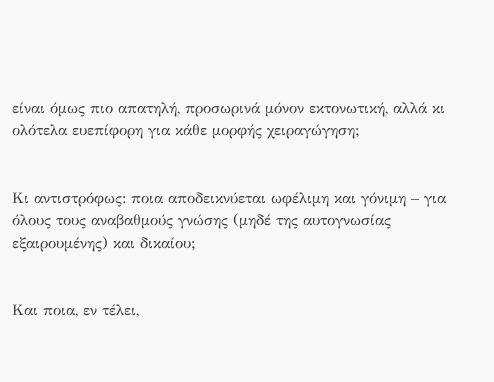είναι όμως πιο απατηλή, προσωρινά μόνον εκτονωτική, αλλά κι ολότελα ευεπίφορη για κάθε μορφής χειραγώγηση;


Κι αντιστρόφως: ποια αποδεικνύεται ωφέλιμη και γόνιμη – για όλους τους αναβαθμούς γνώσης (μηδέ της αυτογνωσίας εξαιρουμένης) και δικαίου;


Και ποια, εν τέλει,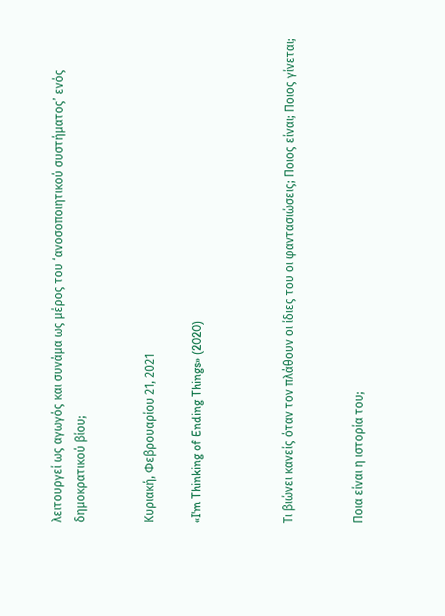λειτουργεί ως αγωγός και συνάμα ως μέρος του ‘ανοσοποιητικού συστήματος’ ενός δημοκρατικού βίου;


Κυριακή, Φεβρουαρίου 21, 2021

«I'm Thinking of Ending Things» (2020)



Τι βιώνει κανείς όταν τον πλάθουν οι ίδιες του οι φαντασιώσεις; Ποιος είναι; Ποιος γίνεται;


Ποια είναι η ιστορία του;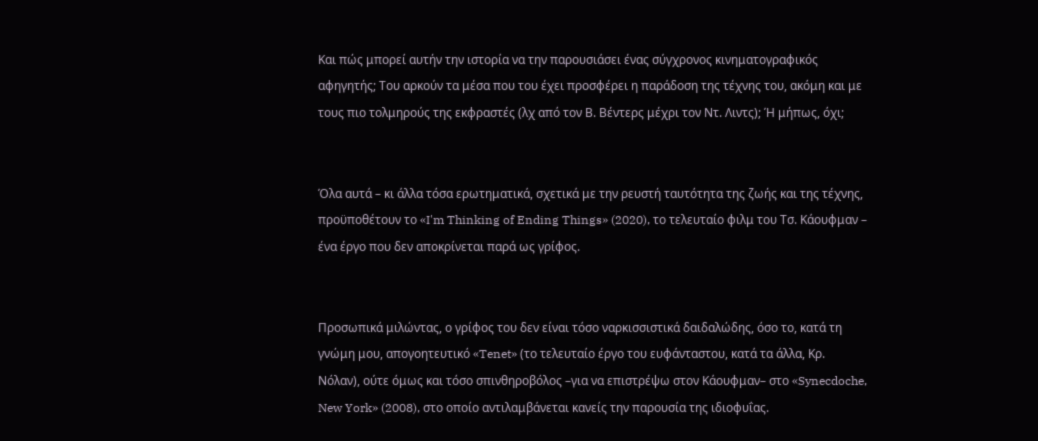Και πώς μπορεί αυτήν την ιστορία να την παρουσιάσει ένας σύγχρονος κινηματογραφικός αφηγητής; Του αρκούν τα μέσα που του έχει προσφέρει η παράδοση της τέχνης του, ακόμη και με τους πιο τολμηρούς της εκφραστές (λχ από τον Β. Βέντερς μέχρι τον Ντ. Λιντς); Ή μήπως, όχι;


Όλα αυτά – κι άλλα τόσα ερωτηματικά, σχετικά με την ρευστή ταυτότητα της ζωής και της τέχνης, προϋποθέτουν το «I'm Thinking of Ending Things» (2020), το τελευταίο φιλμ του Τσ. Κάουφμαν – ένα έργο που δεν αποκρίνεται παρά ως γρίφος.


Προσωπικά μιλώντας, ο γρίφος του δεν είναι τόσο ναρκισσιστικά δαιδαλώδης, όσο το, κατά τη γνώμη μου, απογοητευτικό «Tenet» (το τελευταίο έργο του ευφάνταστου, κατά τα άλλα, Κρ. Νόλαν), ούτε όμως και τόσο σπινθηροβόλος –για να επιστρέψω στον Κάουφμαν– στο «Synecdoche, New York» (2008), στο οποίο αντιλαμβάνεται κανείς την παρουσία της ιδιοφυΐας.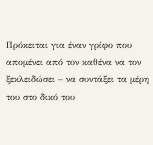Πρόκειται για έναν γρίφο που απομένει από τον καθένα να τον ξεκλειδώσει – να συντάξει τα μέρη του στο δικό του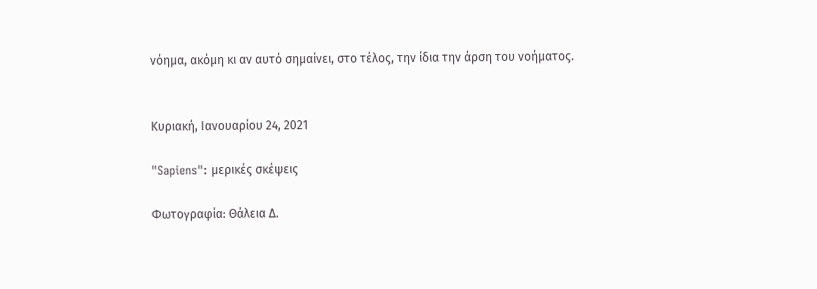νόημα, ακόμη κι αν αυτό σημαίνει, στο τέλος, την ίδια την άρση του νοήματος.


Κυριακή, Ιανουαρίου 24, 2021

"Sapiens": μερικές σκέψεις

Φωτογραφία: Θάλεια Δ.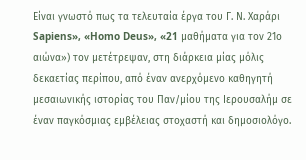Είναι γνωστό πως τα τελευταία έργα του Γ. Ν. Χαράρι Sapiens», «Homo Deus», «21 μαθήματα για τον 21ο αιώνα») τον μετέτρεψαν, στη διάρκεια μίας μόλις δεκαετίας περίπου, από έναν ανερχόμενο καθηγητή μεσαιωνικής ιστορίας του Παν/μίου της Ιερουσαλήμ σε έναν παγκόσμιας εμβέλειας στοχαστή και δημοσιολόγο.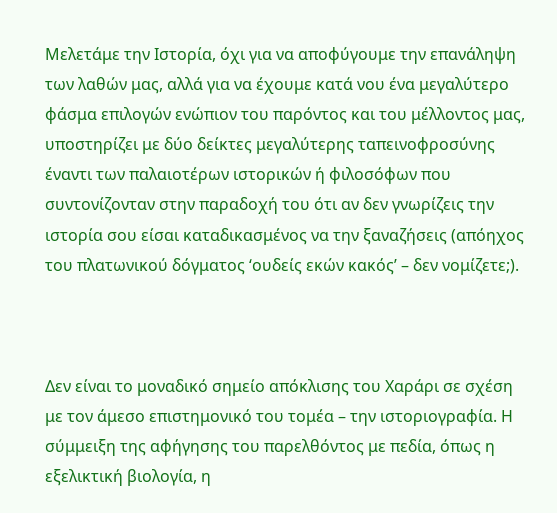Μελετάμε την Ιστορία, όχι για να αποφύγουμε την επανάληψη των λαθών μας, αλλά για να έχουμε κατά νου ένα μεγαλύτερο φάσμα επιλογών ενώπιον του παρόντος και του μέλλοντος μας, υποστηρίζει με δύο δείκτες μεγαλύτερης ταπεινοφροσύνης έναντι των παλαιοτέρων ιστορικών ή φιλοσόφων που συντονίζονταν στην παραδοχή του ότι αν δεν γνωρίζεις την ιστορία σου είσαι καταδικασμένος να την ξαναζήσεις (απόηχος του πλατωνικού δόγματος ‘ουδείς εκών κακός’ – δεν νομίζετε;).



Δεν είναι το μοναδικό σημείο απόκλισης του Χαράρι σε σχέση με τον άμεσο επιστημονικό του τομέα – την ιστοριογραφία. Η σύμμειξη της αφήγησης του παρελθόντος με πεδία, όπως η εξελικτική βιολογία, η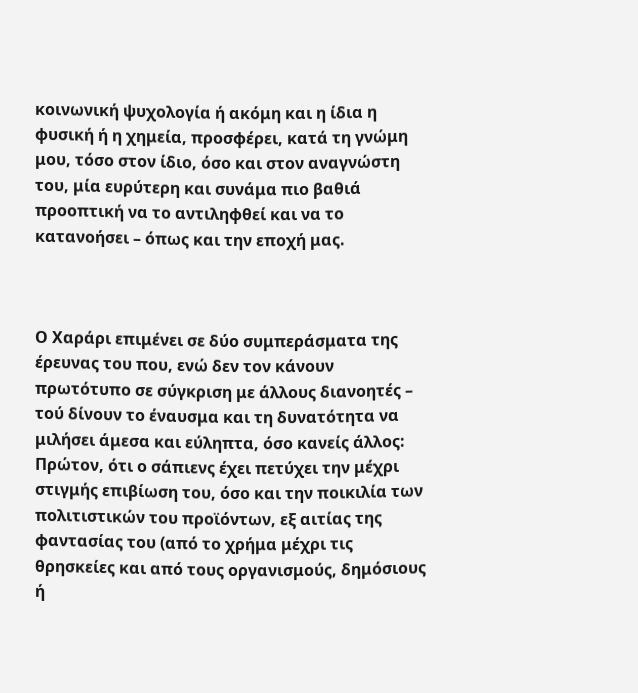κοινωνική ψυχολογία ή ακόμη και η ίδια η φυσική ή η χημεία, προσφέρει, κατά τη γνώμη μου, τόσο στον ίδιο, όσο και στον αναγνώστη του, μία ευρύτερη και συνάμα πιο βαθιά προοπτική να το αντιληφθεί και να το κατανοήσει – όπως και την εποχή μας.



Ο Χαράρι επιμένει σε δύο συμπεράσματα της έρευνας του που, ενώ δεν τον κάνουν πρωτότυπο σε σύγκριση με άλλους διανοητές – τού δίνουν το έναυσμα και τη δυνατότητα να μιλήσει άμεσα και εύληπτα, όσο κανείς άλλος: Πρώτον, ότι ο σάπιενς έχει πετύχει την μέχρι στιγμής επιβίωση του, όσο και την ποικιλία των πολιτιστικών του προϊόντων, εξ αιτίας της φαντασίας του (από το χρήμα μέχρι τις θρησκείες και από τους οργανισμούς, δημόσιους ή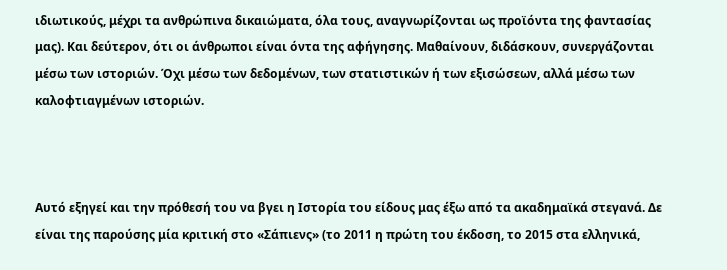ιδιωτικούς, μέχρι τα ανθρώπινα δικαιώματα, όλα τους, αναγνωρίζονται ως προϊόντα της φαντασίας μας). Και δεύτερον, ότι οι άνθρωποι είναι όντα της αφήγησης. Μαθαίνουν, διδάσκουν, συνεργάζονται μέσω των ιστοριών. Όχι μέσω των δεδομένων, των στατιστικών ή των εξισώσεων, αλλά μέσω των καλοφτιαγμένων ιστοριών.



Αυτό εξηγεί και την πρόθεσή του να βγει η Ιστορία του είδους μας έξω από τα ακαδημαϊκά στεγανά. Δε είναι της παρούσης μία κριτική στο «Σάπιενς» (το 2011 η πρώτη του έκδοση, το 2015 στα ελληνικά,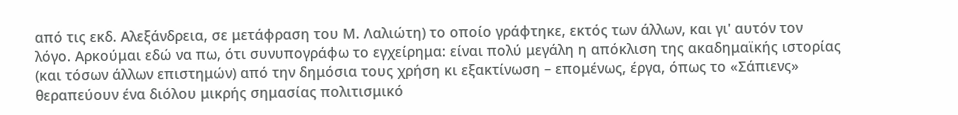από τις εκδ. Αλεξάνδρεια, σε μετάφραση του Μ. Λαλιώτη) το οποίο γράφτηκε, εκτός των άλλων, και γι' αυτόν τον λόγο. Αρκούμαι εδώ να πω, ότι συνυπογράφω το εγχείρημα: είναι πολύ μεγάλη η απόκλιση της ακαδημαϊκής ιστορίας (και τόσων άλλων επιστημών) από την δημόσια τους χρήση κι εξακτίνωση – επομένως, έργα, όπως το «Σάπιενς» θεραπεύουν ένα διόλου μικρής σημασίας πολιτισμικό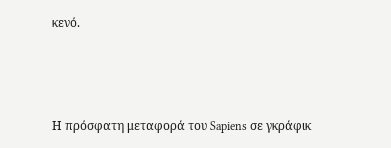κενό.



Η πρόσφατη μεταφορά του Sapiens σε γκράφικ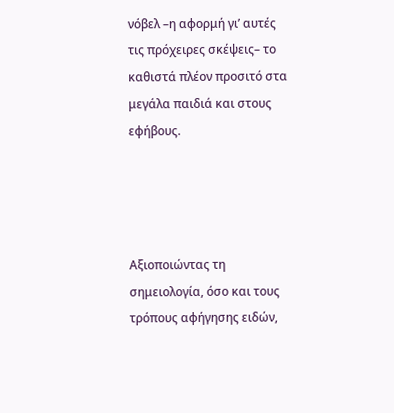νόβελ –η αφορμή γι’ αυτές τις πρόχειρες σκέψεις– το καθιστά πλέον προσιτό στα μεγάλα παιδιά και στους εφήβους.




Αξιοποιώντας τη σημειολογία, όσο και τους τρόπους αφήγησης ειδών,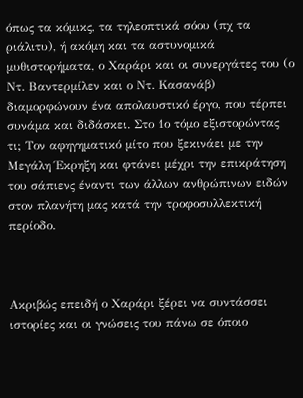όπως τα κόμικς, τα τηλεοπτικά σόου (πχ τα ριάλιτυ), ή ακόμη και τα αστυνομικά μυθιστορήματα, ο Χαράρι και οι συνεργάτες του (ο Ντ. Βαντερμίλεν και ο Ντ. Κασανάβ) διαμορφώνουν ένα απολαυστικό έργο, που τέρπει συνάμα και διδάσκει. Στο 1ο τόμο εξιστορώντας τι; Τον αφηγηματικό μίτο που ξεκινάει με την Μεγάλη Έκρηξη και φτάνει μέχρι την επικράτηση του σάπιενς έναντι των άλλων ανθρώπινων ειδών στον πλανήτη μας κατά την τροφοσυλλεκτική περίοδο.



Ακριβώς επειδή ο Χαράρι ξέρει να συντάσσει ιστορίες και οι γνώσεις του πάνω σε όποιο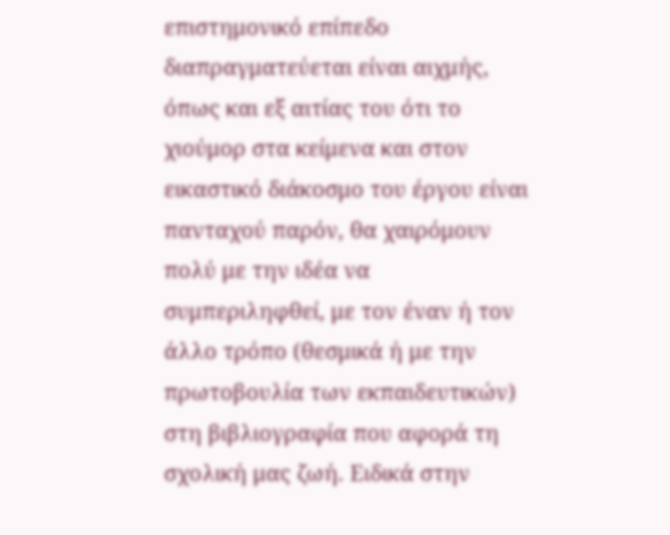επιστημονικό επίπεδο διαπραγματεύεται είναι αιχμής, όπως και εξ αιτίας του ότι το χιούμορ στα κείμενα και στον εικαστικό διάκοσμο του έργου είναι πανταχού παρόν, θα χαιρόμουν πολύ με την ιδέα να συμπεριληφθεί, με τον έναν ή τον άλλο τρόπο (θεσμικά ή με την πρωτοβουλία των εκπαιδευτικών) στη βιβλιογραφία που αφορά τη σχολική μας ζωή. Ειδικά στην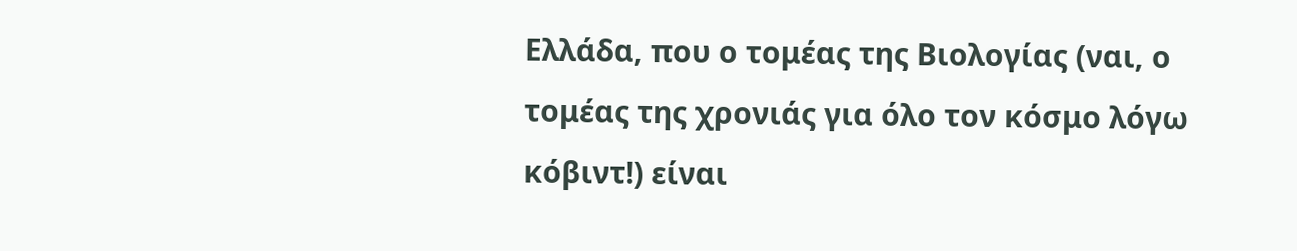Ελλάδα, που ο τομέας της Βιολογίας (ναι, ο τομέας της χρονιάς για όλο τον κόσμο λόγω κόβιντ!) είναι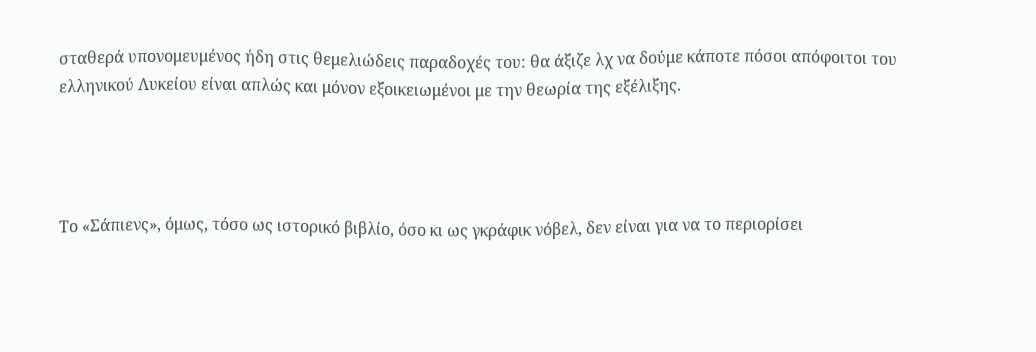σταθερά υπονομευμένος ήδη στις θεμελιώδεις παραδοχές του: θα άξιζε λχ να δούμε κάποτε πόσοι απόφοιτοι του ελληνικού Λυκείου είναι απλώς και μόνον εξοικειωμένοι με την θεωρία της εξέλιξης.




Το «Σάπιενς», όμως, τόσο ως ιστορικό βιβλίο, όσο κι ως γκράφικ νόβελ, δεν είναι για να το περιορίσει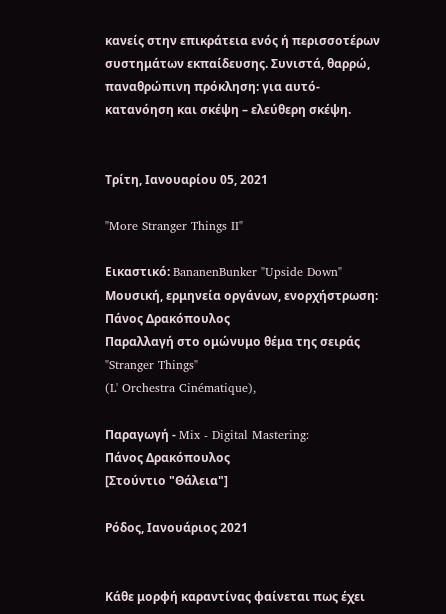κανείς στην επικράτεια ενός ή περισσοτέρων συστημάτων εκπαίδευσης. Συνιστά, θαρρώ, παναθρώπινη πρόκληση: για αυτό-κατανόηση και σκέψη – ελεύθερη σκέψη.


Τρίτη, Ιανουαρίου 05, 2021

"More Stranger Things II"

Εικαστικό: BananenBunker "Upside Down"
Μουσική, ερμηνεία οργάνων, ενορχήστρωση: Πάνος Δρακόπουλος
Παραλλαγή στο ομώνυμο θέμα της σειράς "Stranger Things"
(L' Orchestra Cinématique),

Παραγωγή - Mix - Digital Mastering:
Πάνος Δρακόπουλος
[Στούντιο "Θάλεια"]

Ρόδος, Ιανουάριος 2021


Κάθε μορφή καραντίνας φαίνεται πως έχει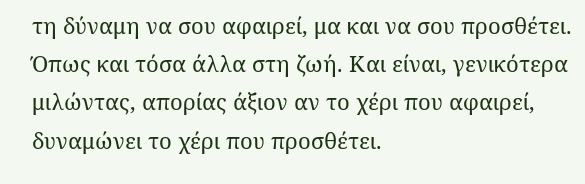τη δύναμη να σου αφαιρεί, μα και να σου προσθέτει. Όπως και τόσα άλλα στη ζωή. Και είναι, γενικότερα μιλώντας, απορίας άξιον αν το χέρι που αφαιρεί, δυναμώνει το χέρι που προσθέτει.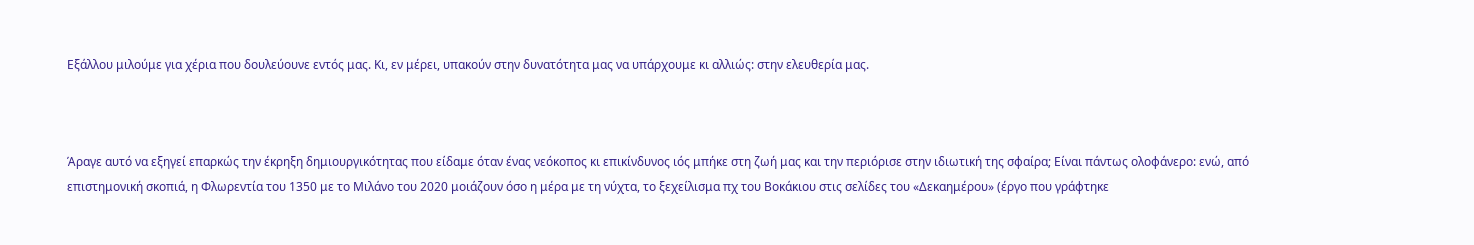Εξάλλου μιλούμε για χέρια που δουλεύουνε εντός μας. Κι, εν μέρει, υπακούν στην δυνατότητα μας να υπάρχουμε κι αλλιώς: στην ελευθερία μας.



Άραγε αυτό να εξηγεί επαρκώς την έκρηξη δημιουργικότητας που είδαμε όταν ένας νεόκοπος κι επικίνδυνος ιός μπήκε στη ζωή μας και την περιόρισε στην ιδιωτική της σφαίρα; Είναι πάντως ολοφάνερο: ενώ, από επιστημονική σκοπιά, η Φλωρεντία του 1350 με το Μιλάνο του 2020 μοιάζουν όσο η μέρα με τη νύχτα, το ξεχείλισμα πχ του Βοκάκιου στις σελίδες του «Δεκαημέρου» (έργο που γράφτηκε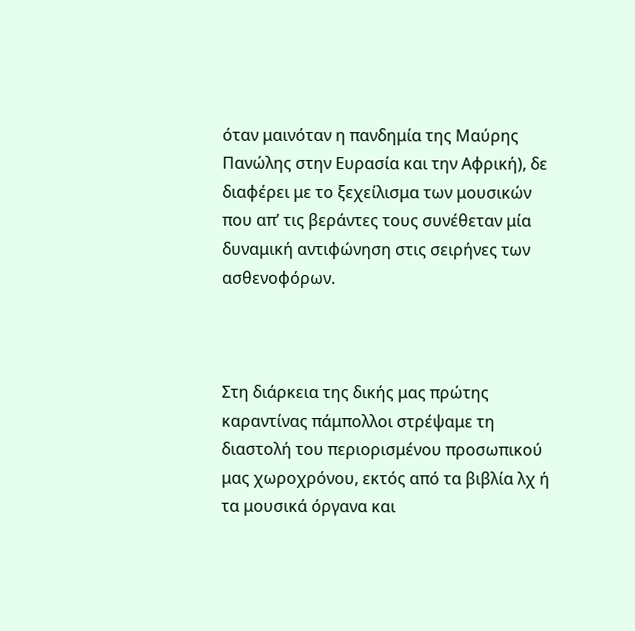όταν μαινόταν η πανδημία της Μαύρης Πανώλης στην Ευρασία και την Αφρική), δε διαφέρει με το ξεχείλισμα των μουσικών που απ’ τις βεράντες τους συνέθεταν μία δυναμική αντιφώνηση στις σειρήνες των ασθενοφόρων.



Στη διάρκεια της δικής μας πρώτης καραντίνας πάμπολλοι στρέψαμε τη διαστολή του περιορισμένου προσωπικού μας χωροχρόνου, εκτός από τα βιβλία λχ ή τα μουσικά όργανα και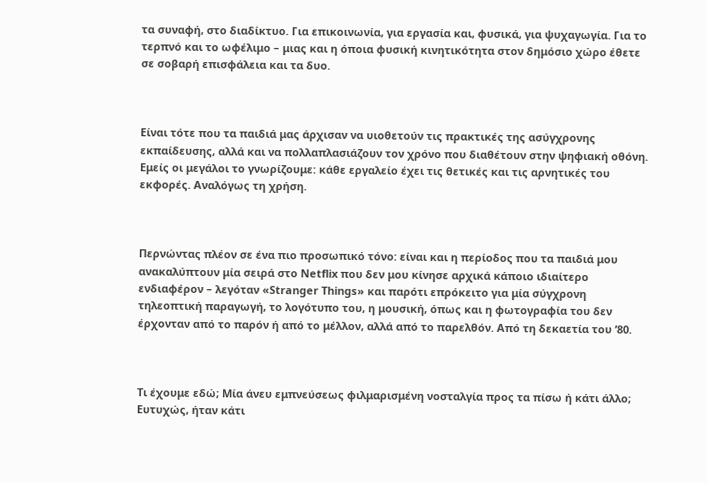τα συναφή, στο διαδίκτυο. Για επικοινωνία, για εργασία και, φυσικά, για ψυχαγωγία. Για το τερπνό και το ωφέλιμο – μιας και η όποια φυσική κινητικότητα στον δημόσιο χώρο έθετε σε σοβαρή επισφάλεια και τα δυο.



Είναι τότε που τα παιδιά μας άρχισαν να υιοθετούν τις πρακτικές της ασύγχρονης εκπαίδευσης, αλλά και να πολλαπλασιάζουν τον χρόνο που διαθέτουν στην ψηφιακή οθόνη. Εμείς οι μεγάλοι το γνωρίζουμε: κάθε εργαλείο έχει τις θετικές και τις αρνητικές του εκφορές. Αναλόγως τη χρήση.



Περνώντας πλέον σε ένα πιο προσωπικό τόνο: είναι και η περίοδος που τα παιδιά μου ανακαλύπτουν μία σειρά στο Netflix που δεν μου κίνησε αρχικά κάποιο ιδιαίτερο ενδιαφέρον – λεγόταν «Stranger Things» και παρότι επρόκειτο για μία σύγχρονη τηλεοπτική παραγωγή, το λογότυπο του, η μουσική, όπως και η φωτογραφία του δεν έρχονταν από το παρόν ή από το μέλλον, αλλά από το παρελθόν. Από τη δεκαετία του ’80.



Τι έχουμε εδώ; Μία άνευ εμπνεύσεως φιλμαρισμένη νοσταλγία προς τα πίσω ή κάτι άλλο; Ευτυχώς, ήταν κάτι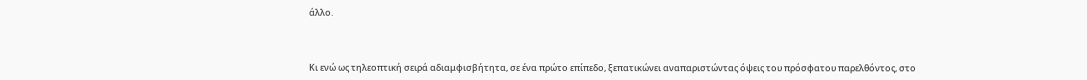άλλο.



Κι ενώ ως τηλεοπτική σειρά αδιαμφισβήτητα, σε ένα πρώτο επίπεδο, ξεπατικώνει αναπαριστώντας όψεις του πρόσφατου παρελθόντος, στο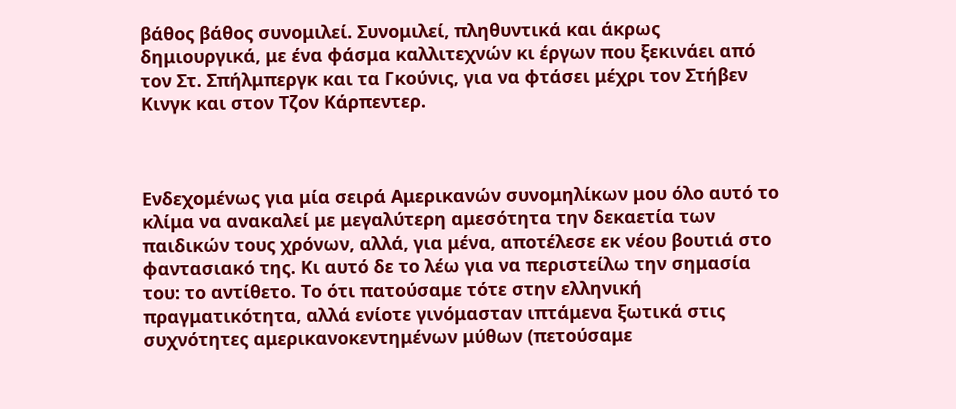βάθος βάθος συνομιλεί. Συνομιλεί, πληθυντικά και άκρως δημιουργικά, με ένα φάσμα καλλιτεχνών κι έργων που ξεκινάει από τον Στ. Σπήλμπεργκ και τα Γκούνις, για να φτάσει μέχρι τον Στήβεν Κινγκ και στον Τζον Κάρπεντερ.



Ενδεχομένως για μία σειρά Αμερικανών συνομηλίκων μου όλο αυτό το κλίμα να ανακαλεί με μεγαλύτερη αμεσότητα την δεκαετία των παιδικών τους χρόνων, αλλά, για μένα, αποτέλεσε εκ νέου βουτιά στο φαντασιακό της. Κι αυτό δε το λέω για να περιστείλω την σημασία του: το αντίθετο. Το ότι πατούσαμε τότε στην ελληνική πραγματικότητα, αλλά ενίοτε γινόμασταν ιπτάμενα ξωτικά στις συχνότητες αμερικανοκεντημένων μύθων (πετούσαμε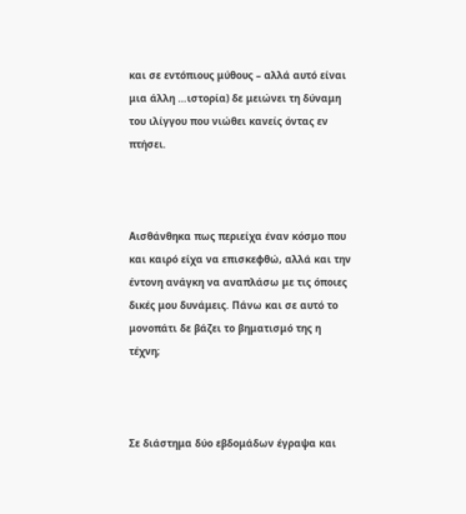και σε εντόπιους μύθους – αλλά αυτό είναι μια άλλη …ιστορία) δε μειώνει τη δύναμη του ιλίγγου που νιώθει κανείς όντας εν πτήσει.



Αισθάνθηκα πως περιείχα έναν κόσμο που και καιρό είχα να επισκεφθώ, αλλά και την έντονη ανάγκη να αναπλάσω με τις όποιες δικές μου δυνάμεις. Πάνω και σε αυτό το μονοπάτι δε βάζει το βηματισμό της η τέχνη;



Σε διάστημα δύο εβδομάδων έγραψα και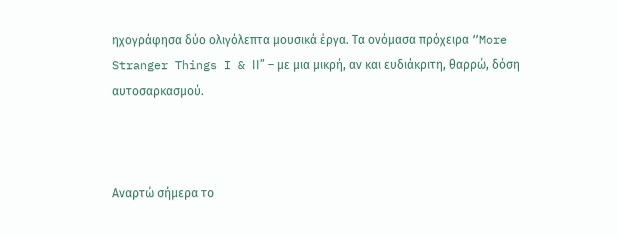ηχογράφησα δύο ολιγόλεπτα μουσικά έργα. Τα ονόμασα πρόχειρα “More Stranger Things I & ΙΙ” – με μια μικρή, αν και ευδιάκριτη, θαρρώ, δόση αυτοσαρκασμού.



Αναρτώ σήμερα το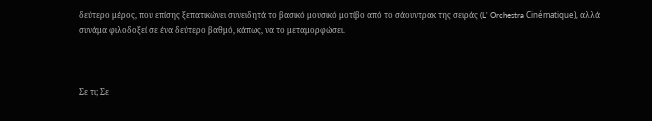δεύτερο μέρος, που επίσης ξεπατικώνει συνειδητά το βασικό μουσικό μοτίβο από το σάουντρακ της σειράς (L' Orchestra Cinématique), αλλά συνάμα φιλοδοξεί σε ένα δεύτερο βαθμό, κάπως, να το μεταμορφώσει.



Σε τι; Σε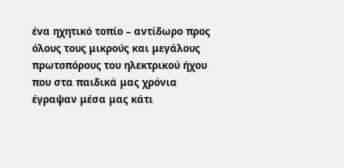ένα ηχητικό τοπίο – αντίδωρο προς όλους τους μικρούς και μεγάλους πρωτοπόρους του ηλεκτρικού ήχου που στα παιδικά μας χρόνια έγραψαν μέσα μας κάτι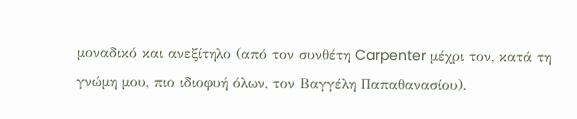μοναδικό και ανεξίτηλο (από τον συνθέτη Carpenter μέχρι τον, κατά τη γνώμη μου, πιο ιδιοφυή όλων, τον Βαγγέλη Παπαθανασίου).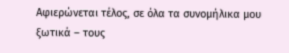Αφιερώνεται τέλος, σε όλα τα συνομήλικα μου ξωτικά – τους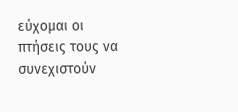εύχομαι οι πτήσεις τους να συνεχιστούν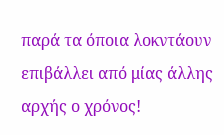παρά τα όποια λοκντάουν επιβάλλει από μίας άλλης αρχής ο χρόνος!